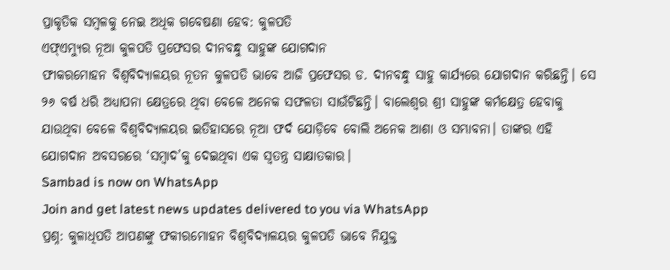ପ୍ରାକୃତିକ ସମ୍ବଳକୁ ନେଇ ଅଧିକ ଗବେଷଣା ହେବ: କୁଳପତି
ଏଫ୍ଏମ୍ୟୁର ନୂଆ କୁଳପତି ପ୍ରଫେସର ଦୀନବନ୍ଧୁ ସାହୁଙ୍କ ଯୋଗଦାନ
ଫୀକରମୋହନ ବିଶ୍ବବିଦ୍ୟାଳୟର ନୂତନ କୁଳପତି ଭାବେ ଆଜି ପ୍ରଫେସର ଡ. ଦୀନବନ୍ଧୁ ସାହୁ କାର୍ଯ୍ୟରେ ଯୋଗଦାନ କରିଛନ୍ତି। ସେ ୨୬ ବର୍ଷ ଧରି ଅଧ୍ୟାପନା କ୍ଷେତ୍ରରେ ଥିବା ବେଳେ ଅନେକ ସଫଳତା ସାଉଁଟିଛନ୍ତି। ବାଲେଶ୍ବର ଶ୍ରୀ ସାହୁଙ୍କ କର୍ମକ୍ଷେତ୍ର ହେବାକୁ ଯାଉଥିବା ବେଳେ ବିଶ୍ବବିଦ୍ୟାଳୟର ଇତିହାସରେ ନୂଆ ଫର୍ଦ ଯୋଡ଼ିବେ ବୋଲି ଅନେକ ଆଶା ଓ ସମ୍ଭାବନା। ତାଙ୍କର ଏହି ଯୋଗଦାନ ଅବସରରେ ‘ସମ୍ବାଦ’କୁ ଦେଇଥିବା ଏକ ସ୍ବତନ୍ତ୍ର ସାକ୍ଷାତକାର।
Sambad is now on WhatsApp
Join and get latest news updates delivered to you via WhatsApp
ପ୍ରଶ୍ନ: କୁଳାଧିପତି ଆପଣଙ୍କୁ ଫକୀରମୋହନ ବିଶ୍ବବିଦ୍ୟାଳୟର କୁଳପତି ଭାବେ ନିଯୁକ୍ତ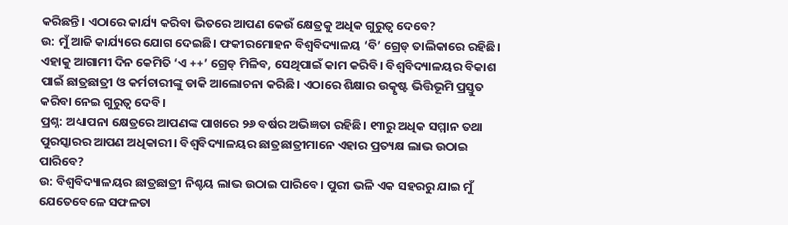କରିଛନ୍ତି। ଏଠାରେ କାର୍ଯ୍ୟ କରିବା ଭିତରେ ଆପଣ କେଉଁ କ୍ଷେତ୍ରକୁ ଅଧିକ ଗୁରୁତ୍ବ ଦେବେ?
ଉ: ମୁଁ ଆଜି କାର୍ଯ୍ୟରେ ଯୋଗ ଦେଇଛି। ଫକୀରମୋହନ ବିଶ୍ବବିଦ୍ୟାଳୟ ‘ବି’ ଗ୍ରେଡ୍ ତାଲିକାରେ ରହିଛି। ଏହାକୁ ଆଗାମୀ ଦିନ କେମିତି ‘ଏ ++’ ଗ୍ରେଡ୍ ମିଳିବ, ସେଥିପାଇଁ କାମ କରିବି। ବିଶ୍ବବିଦ୍ୟାଳୟର ବିକାଶ ପାଇଁ ଛାତ୍ରଛାତ୍ରୀ ଓ କର୍ମଚାରୀଙ୍କୁ ଡାକି ଆଲୋଚନା କରିଛି। ଏଠାରେ ଶିକ୍ଷାର ଉତ୍କୃଷ୍ଟ ଭିତ୍ତିଭୂମି ପ୍ରସ୍ତୁତ କରିବା ନେଇ ଗୁରୁତ୍ବ ଦେବି।
ପ୍ରଶ୍ନ: ଅଧ୍ୟାପନା କ୍ଷେତ୍ରରେ ଆପଣଙ୍କ ପାଖରେ ୨୬ ବର୍ଷର ଅଭିଜ୍ଞତା ରହିଛି। ୧୩ରୁ ଅଧିକ ସମ୍ମାନ ତଥା ପୁରସ୍କାରର ଆପଣ ଅଧିକାରୀ। ବିଶ୍ବବିଦ୍ୟାଳୟର ଛାତ୍ରଛାତ୍ରୀମାନେ ଏହାର ପ୍ରତ୍ୟକ୍ଷ ଲାଭ ଉଠାଇ ପାରିବେ?
ଉ: ବିଶ୍ବବିଦ୍ୟାଳୟର ଛାତ୍ରଛାତ୍ରୀ ନିଶ୍ଚୟ ଲାଭ ଉଠାଇ ପାରିବେ। ପୁରୀ ଭଳି ଏକ ସହରରୁ ଯାଇ ମୁଁ ଯେତେବେଳେ ସଫଳତା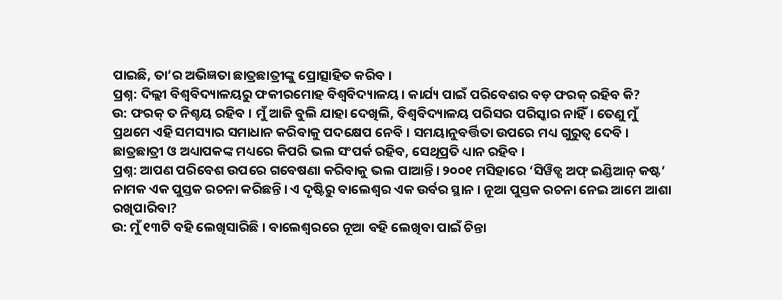ପାଇଛି, ତା’ର ଅଭିଜ୍ଞତା ଛାତ୍ରଛାତ୍ରୀଙ୍କୁ ପ୍ରୋତ୍ସାହିତ କରିବ।
ପ୍ରଶ୍ନ: ଦିଲ୍ଲୀ ବିଶ୍ବବିଦ୍ୟାଳୟରୁ ଫକୀରମୋହ ବିଶ୍ବବିଦ୍ୟାଳୟ। କାର୍ଯ୍ୟ ପାଇଁ ପରିବେଶର ବଡ଼ ଫରକ୍ ରହିବ କି?
ଉ: ଫରକ୍ ତ ନିଶ୍ଚୟ ରହିବ। ମୁଁ ଆଜି ବୁଲି ଯାହା ଦେଖିଲି, ବିଶ୍ବବିଦ୍ୟାଳୟ ପରିସର ପରିସ୍କାର ନାହିଁ। ତେଣୁ ମୁଁ ପ୍ରଥମେ ଏହି ସମସ୍ୟାର ସମାଧାନ କରିବାକୁ ପଦକ୍ଷେପ ନେବି। ସମୟାନୁବର୍ତ୍ତିତା ଉପରେ ମଧ୍ୟ ଗୁରୁତ୍ବ ଦେବି। ଛାତ୍ରଛାତ୍ରୀ ଓ ଅଧ୍ୟାପକଙ୍କ ମଧ୍ୟରେ କିପରି ଭଲ ସଂପର୍କ ରହିବ, ସେଥିପ୍ରତି ଧ୍ୟାନ ରହିବ।
ପ୍ରଶ୍ନ: ଆପଣ ପରିବେଶ ଉପରେ ଗବେଷଣା କରିବାକୁ ଭଲ ପାଆନ୍ତି। ୨୦୦୧ ମସିହାରେ ‘ସିୱିଡ୍ସ ଅଫ୍ ଇଣ୍ଡିଆନ୍ କଷ୍ଟ’ ନାମକ ଏକ ପୁସ୍ତକ ରଚନା କରିଛନ୍ତି। ଏ ଦୃଷ୍ଟିରୁ ବାଲେଶ୍ବର ଏକ ଉର୍ବର ସ୍ଥାନ। ନୂଆ ପୁସ୍ତକ ରଚନା ନେଇ ଆମେ ଆଶା ରଖିପାରିବା?
ଉ: ମୁଁ ୧୩ଟି ବହି ଲେଖିସାରିଛି। ବାଲେଶ୍ବରରେ ନୂଆ ବହି ଲେଖିବା ପାଇଁ ଚିନ୍ତା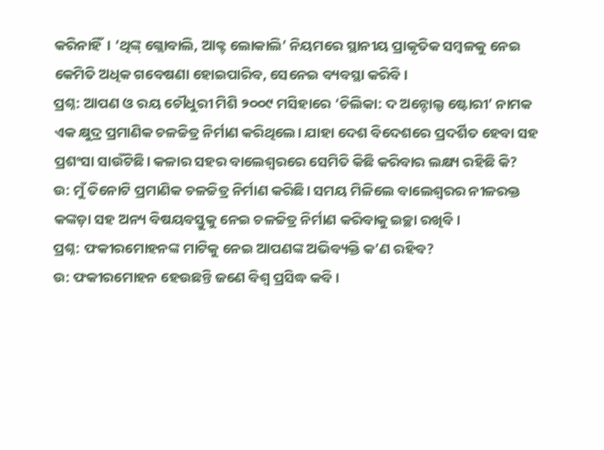କରିନାହିଁ। ‘ଥିଙ୍କ୍ ଗ୍ଲୋବାଲି, ଆକ୍ଟ ଲୋକାଲି’ ନିୟମରେ ସ୍ଥାନୀୟ ପ୍ରାକୃତିକ ସମ୍ବଳକୁ ନେଇ କେମିତି ଅଧିକ ଗବେଷଣା ହୋଇପାରିବ, ସେନେଇ ବ୍ୟବସ୍ଥା କରିବି।
ପ୍ରଶ୍ନ: ଆପଣ ଓ ରୟ ଚୌଧୁରୀ ମିଶି ୨୦୦୯ ମସିହାରେ ‘ଚିଲିକା: ଦ ଅନ୍ଟୋଲ୍ଡ ଷ୍ଟୋରୀ’ ନାମକ ଏକ କ୍ଷୁଦ୍ର ପ୍ରମାଣିକ ଚଳଚ୍ଚିତ୍ର ନିର୍ମାଣ କରିଥିଲେ। ଯାହା ଦେଶ ବିଦେଶରେ ପ୍ରଦର୍ଶିତ ହେବା ସହ ପ୍ରଶଂସା ସାଉଁଟିଛି। କଳାର ସହର ବାଲେଶ୍ବରରେ ସେମିତି କିଛି କରିବାର ଲକ୍ଷ୍ୟ ରହିଛି କି?
ଉ: ମୁଁ ତିନୋଟି ପ୍ରମାଣିକ ଚଳଚ୍ଚିତ୍ର ନିର୍ମାଣ କରିଛି। ସମୟ ମିଳିଲେ ବାଲେଶ୍ବରର ନୀଳରକ୍ତ କଙ୍କଡ଼ା ସହ ଅନ୍ୟ ବିଷୟବସ୍ତୁକୁ ନେଇ ଚଳଚ୍ଚିତ୍ର ନିର୍ମାଣ କରିବାକୁ ଇଚ୍ଛା ରଖିବି।
ପ୍ରଶ୍ନ: ଫକୀରମୋହନଙ୍କ ମାଟିକୁ ନେଇ ଆପଣଙ୍କ ଅଭିବ୍ୟକ୍ତି କ’ଣ ରହିବ?
ଉ: ଫକୀରମୋହନ ହେଉଛନ୍ତି ଜଣେ ବିଶ୍ବ ପ୍ରସିଦ୍ଧ କବି।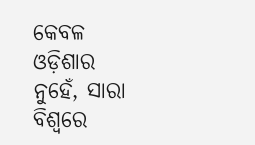କେବଳ ଓଡ଼ିଶାର ନୁହେଁ, ସାରା ବିଶ୍ବରେ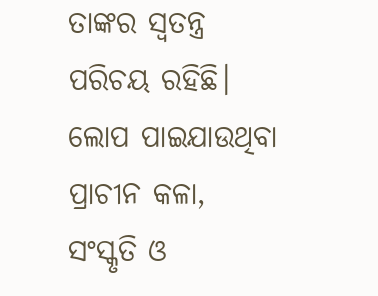ତାଙ୍କର ସ୍ବତନ୍ତ୍ର ପରିଚୟ ରହିଛି। ଲୋପ ପାଇଯାଉଥିବା ପ୍ରାଚୀନ କଳା, ସଂସ୍କୃତି ଓ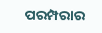ପରମ୍ପରାର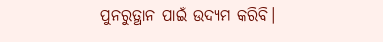ପୁନରୁତ୍ଥାନ ପାଇଁ ଉଦ୍ୟମ କରିବି।